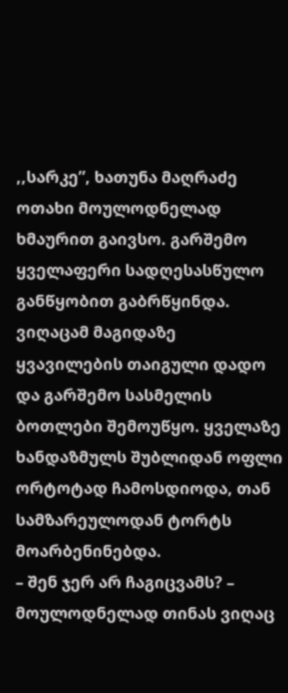,,სარკე”, ხათუნა მაღრაძე
ოთახი მოულოდნელად ხმაურით გაივსო. გარშემო ყველაფერი სადღესასწულო განწყობით გაბრწყინდა. ვიღაცამ მაგიდაზე ყვავილების თაიგული დადო და გარშემო სასმელის ბოთლები შემოუწყო. ყველაზე ხანდაზმულს შუბლიდან ოფლი ორტოტად ჩამოსდიოდა, თან სამზარეულოდან ტორტს მოარბენინებდა.
– შენ ჯერ არ ჩაგიცვამს? – მოულოდნელად თინას ვიღაც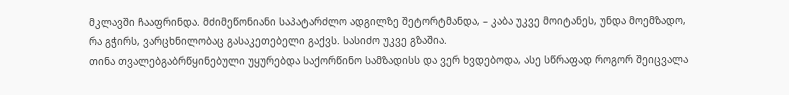მკლავში ჩააფრინდა. მძიმეწონიანი საპატარძლო ადგილზე შეტორტმანდა, – კაბა უკვე მოიტანეს, უნდა მოემზადო, რა გჭირს, ვარცხნილობაც გასაკეთებელი გაქვს. სასიძო უკვე გზაშია.
თინა თვალებგაბრწყინებული უყურებდა საქორწინო სამზადისს და ვერ ხვდებოდა, ასე სწრაფად როგორ შეიცვალა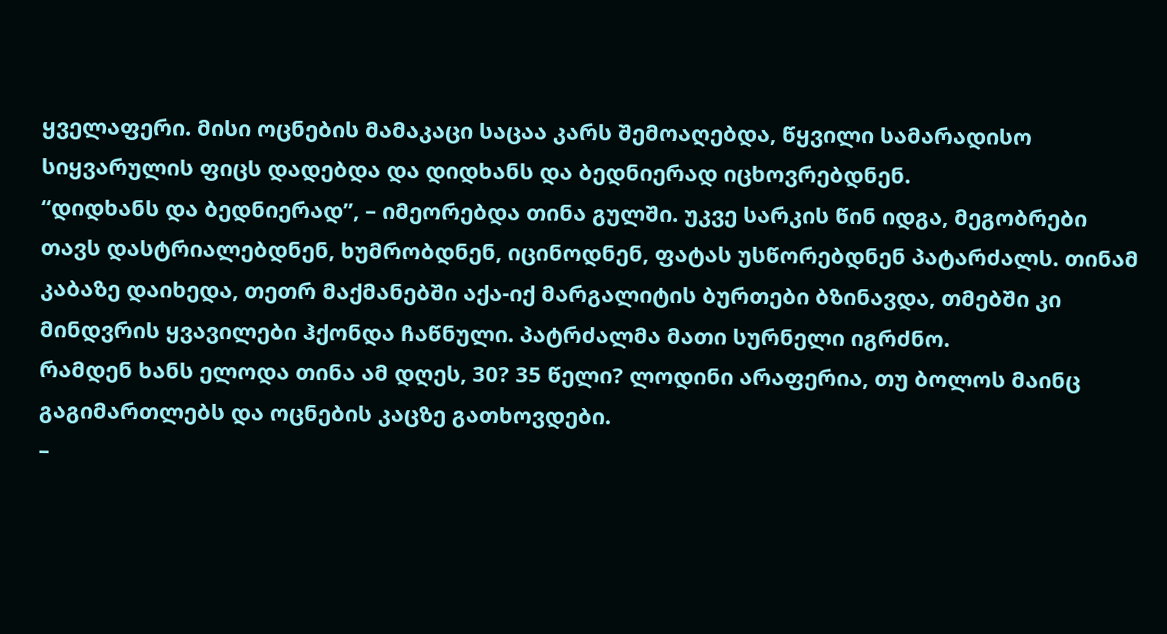ყველაფერი. მისი ოცნების მამაკაცი საცაა კარს შემოაღებდა, წყვილი სამარადისო სიყვარულის ფიცს დადებდა და დიდხანს და ბედნიერად იცხოვრებდნენ.
“დიდხანს და ბედნიერად”, – იმეორებდა თინა გულში. უკვე სარკის წინ იდგა, მეგობრები თავს დასტრიალებდნენ, ხუმრობდნენ, იცინოდნენ, ფატას უსწორებდნენ პატარძალს. თინამ კაბაზე დაიხედა, თეთრ მაქმანებში აქა-იქ მარგალიტის ბურთები ბზინავდა, თმებში კი მინდვრის ყვავილები ჰქონდა ჩაწნული. პატრძალმა მათი სურნელი იგრძნო.
რამდენ ხანს ელოდა თინა ამ დღეს, 30? 35 წელი? ლოდინი არაფერია, თუ ბოლოს მაინც გაგიმართლებს და ოცნების კაცზე გათხოვდები.
–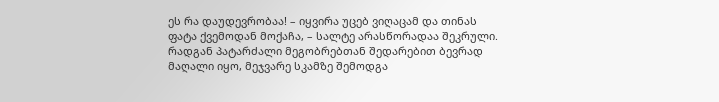ეს რა დაუდევრობაა! – იყვირა უცებ ვიღაცამ და თინას ფატა ქვემოდან მოქაჩა, – სალტე არასწორადაა შეკრული.
რადგან პატარძალი მეგობრებთან შედარებით ბევრად მაღალი იყო, მეჯვარე სკამზე შემოდგა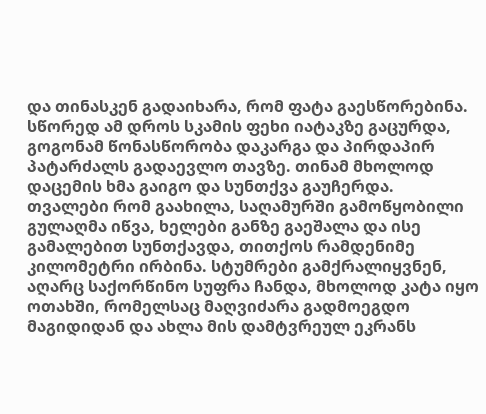და თინასკენ გადაიხარა, რომ ფატა გაესწორებინა. სწორედ ამ დროს სკამის ფეხი იატაკზე გაცურდა, გოგონამ წონასწორობა დაკარგა და პირდაპირ პატარძალს გადაევლო თავზე. თინამ მხოლოდ დაცემის ხმა გაიგო და სუნთქვა გაუჩერდა.
თვალები რომ გაახილა, საღამურში გამოწყობილი გულაღმა იწვა, ხელები განზე გაეშალა და ისე გამალებით სუნთქავდა, თითქოს რამდენიმე კილომეტრი ირბინა. სტუმრები გამქრალიყვნენ, აღარც საქორწინო სუფრა ჩანდა, მხოლოდ კატა იყო ოთახში, რომელსაც მაღვიძარა გადმოეგდო მაგიდიდან და ახლა მის დამტვრეულ ეკრანს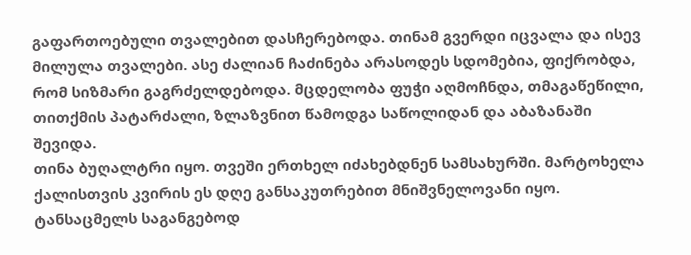გაფართოებული თვალებით დასჩერებოდა. თინამ გვერდი იცვალა და ისევ მილულა თვალები. ასე ძალიან ჩაძინება არასოდეს სდომებია, ფიქრობდა, რომ სიზმარი გაგრძელდებოდა. მცდელობა ფუჭი აღმოჩნდა, თმაგაწეწილი, თითქმის პატარძალი, ზლაზვნით წამოდგა საწოლიდან და აბაზანაში შევიდა.
თინა ბუღალტრი იყო. თვეში ერთხელ იძახებდნენ სამსახურში. მარტოხელა ქალისთვის კვირის ეს დღე განსაკუთრებით მნიშვნელოვანი იყო. ტანსაცმელს საგანგებოდ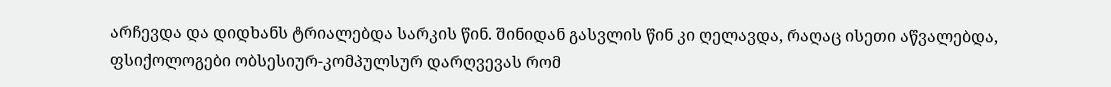არჩევდა და დიდხანს ტრიალებდა სარკის წინ. შინიდან გასვლის წინ კი ღელავდა, რაღაც ისეთი აწვალებდა, ფსიქოლოგები ობსესიურ-კომპულსურ დარღვევას რომ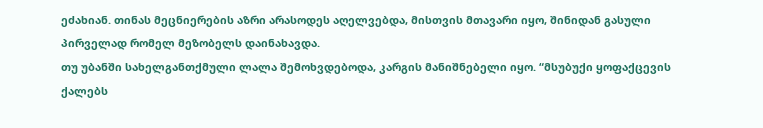ეძახიან. თინას მეცნიერების აზრი არასოდეს აღელვებდა, მისთვის მთავარი იყო, შინიდან გასული პირველად რომელ მეზობელს დაინახავდა.
თუ უბანში სახელგანთქმული ლალა შემოხვდებოდა, კარგის მანიშნებელი იყო. “მსუბუქი ყოფაქცევის ქალებს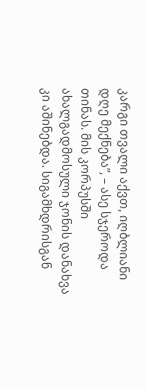კარგი თვალი აქვთ, იღბლიანი დღე მექნება”, – ასე სჯეროდა თინას. მის კორპუსში ახალგადმოსული ჯონის დანახვა კი აშინებდა. სიგამხდრისგან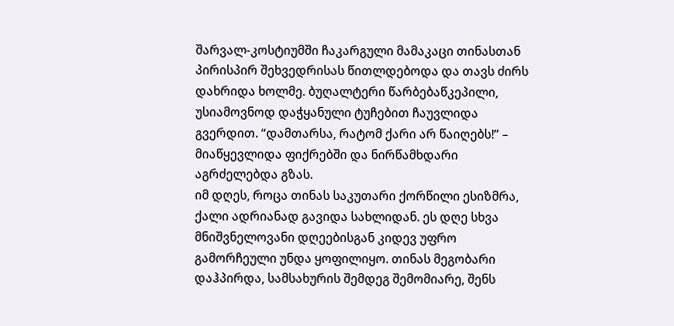შარვალ-კოსტიუმში ჩაკარგული მამაკაცი თინასთან პირისპირ შეხვედრისას წითლდებოდა და თავს ძირს დახრიდა ხოლმე. ბუღალტერი წარბებაწკეპილი, უსიამოვნოდ დაჭყანული ტუჩებით ჩაუვლიდა გვერდით. “დამთარსა, რატომ ქარი არ წაიღებს!” – მიაწყევლიდა ფიქრებში და ნირწამხდარი აგრძელებდა გზას.
იმ დღეს, როცა თინას საკუთარი ქორწილი ესიზმრა, ქალი ადრიანად გავიდა სახლიდან. ეს დღე სხვა მნიშვნელოვანი დღეებისგან კიდევ უფრო გამორჩეული უნდა ყოფილიყო. თინას მეგობარი დაჰპირდა, სამსახურის შემდეგ შემომიარე, შენს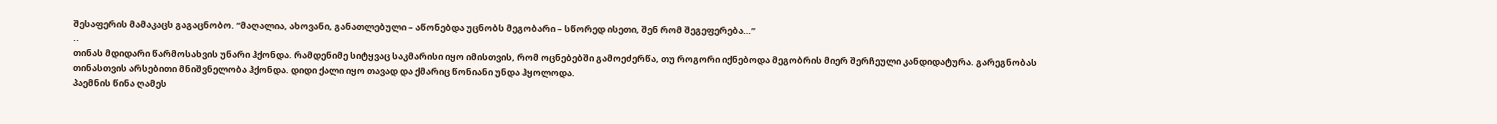შესაფერის მამაკაცს გაგაცნობო. “მაღალია, ახოვანი, განათლებული – აწონებდა უცნობს მეგობარი – სწორედ ისეთი, შენ რომ შეგეფერება…”
..
თინას მდიდარი წარმოსახვის უნარი ჰქონდა. რამდენიმე სიტყვაც საკმარისი იყო იმისთვის, რომ ოცნებებში გამოეძერწა, თუ როგორი იქნებოდა მეგობრის მიერ შერჩეული კანდიდატურა. გარეგნობას თინასთვის არსებითი მნიშვნელობა ჰქონდა. დიდი ქალი იყო თავად და ქმარიც წონიანი უნდა ჰყოლოდა.
პაემნის წინა ღამეს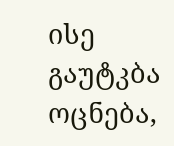ისე გაუტკბა ოცნება,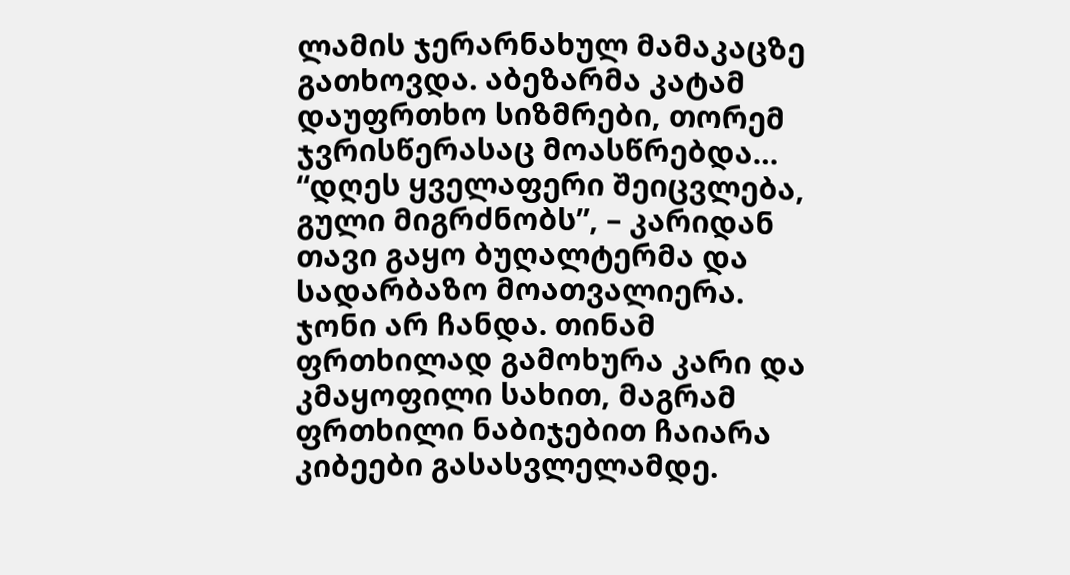ლამის ჯერარნახულ მამაკაცზე გათხოვდა. აბეზარმა კატამ დაუფრთხო სიზმრები, თორემ ჯვრისწერასაც მოასწრებდა…
“დღეს ყველაფერი შეიცვლება, გული მიგრძნობს”, – კარიდან თავი გაყო ბუღალტერმა და სადარბაზო მოათვალიერა. ჯონი არ ჩანდა. თინამ ფრთხილად გამოხურა კარი და კმაყოფილი სახით, მაგრამ ფრთხილი ნაბიჯებით ჩაიარა კიბეები გასასვლელამდე.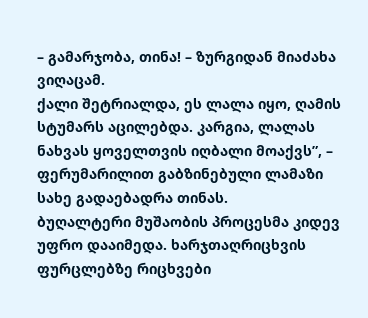– გამარჯობა, თინა! – ზურგიდან მიაძახა ვიღაცამ.
ქალი შეტრიალდა, ეს ლალა იყო, ღამის სტუმარს აცილებდა. კარგია, ლალას ნახვას ყოველთვის იღბალი მოაქვს”, – ფერუმარილით გაბზინებული ლამაზი სახე გადაებადრა თინას.
ბუღალტერი მუშაობის პროცესმა კიდევ უფრო დააიმედა. ხარჯთაღრიცხვის ფურცლებზე რიცხვები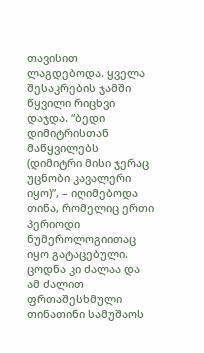თავისით ლაგდებოდა. ყველა შესაკრების ჯამში წყვილი რიცხვი დაჯდა. “ბედი დიმიტრისთან მაწყვილებს (დიმიტრი მისი ჯერაც უცნობი კავალერი იყო)”, – იღიმებოდა თინა, რომელიც ერთი პერიოდი ნუმეროლოგიითაც იყო გატაცებული. ცოდნა კი ძალაა და ამ ძალით ფრთაშესხმული თინათინი სამუშაოს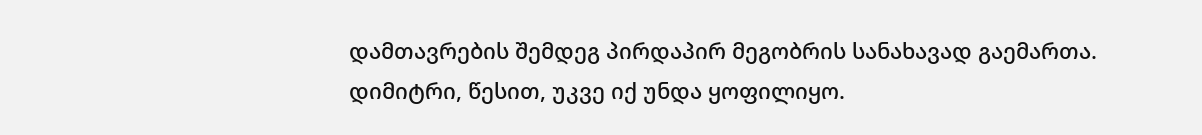დამთავრების შემდეგ პირდაპირ მეგობრის სანახავად გაემართა. დიმიტრი, წესით, უკვე იქ უნდა ყოფილიყო.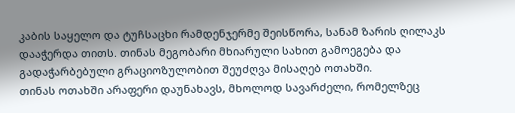კაბის საყელო და ტუჩსაცხი რამდენჯერმე შეისწორა, სანამ ზარის ღილაკს დააჭერდა თითს. თინას მეგობარი მხიარული სახით გამოეგება და გადაჭარბებული გრაციოზულობით შეუძღვა მისაღებ ოთახში.
თინას ოთახში არაფერი დაუნახავს, მხოლოდ სავარძელი, რომელზეც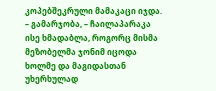კოპებშეკრული მამაკაცი იჯდა.
– გამარჯობა, – ჩაილაპარაკა ისე ხმადაბლა, როგორც მისმა მეზობელმა ჯონიმ იცოდა ხოლმე და მაგიდასთან უხერხულად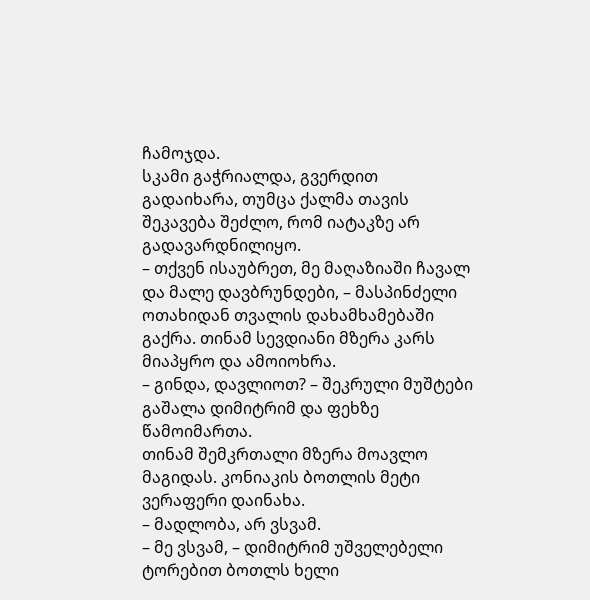ჩამოჯდა.
სკამი გაჭრიალდა, გვერდით გადაიხარა, თუმცა ქალმა თავის შეკავება შეძლო, რომ იატაკზე არ გადავარდნილიყო.
– თქვენ ისაუბრეთ, მე მაღაზიაში ჩავალ და მალე დავბრუნდები, – მასპინძელი ოთახიდან თვალის დახამხამებაში გაქრა. თინამ სევდიანი მზერა კარს მიაპყრო და ამოიოხრა.
– გინდა, დავლიოთ? – შეკრული მუშტები გაშალა დიმიტრიმ და ფეხზე წამოიმართა.
თინამ შემკრთალი მზერა მოავლო მაგიდას. კონიაკის ბოთლის მეტი ვერაფერი დაინახა.
– მადლობა, არ ვსვამ.
– მე ვსვამ, – დიმიტრიმ უშველებელი ტორებით ბოთლს ხელი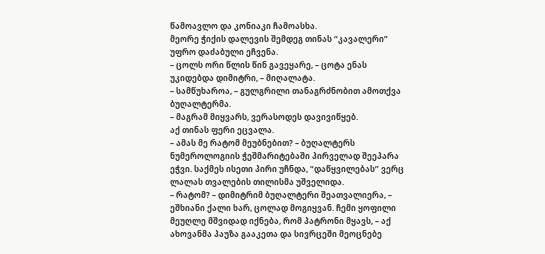წამოავლო და კონიაკი ჩამოასხა.
მეორე ჭიქის დალევის შემდეგ თინას “კავალერი” უფრო დაძაბული ეჩვენა.
– ცოლს ორი წლის წინ გავეყარე, – ცოტა ენას უკიდებდა დიმიტრი, – მიღალატა.
– სამწუხაროა, – გულგრილი თანაგრძნობით ამოთქვა ბუღალტერმა.
– მაგრამ მიყვარს, ვერასოდეს დავივიწყებ.
აქ თინას ფერი ეცვალა.
– ამას მე რატომ მეუბნებით? – ბუღალტერს ნუმეროლოგიის ჭეშმარიტებაში პირველად შეეპარა ეჭვი. საქმეს ისეთი პირი უჩნდა, “დაწყვილებას” ვერც ლალას თვალების თილისმა უშველიდა.
– რატომ? – დიმიტრიმ ბუღალტერი შეათვალიერა, – ეშხიანი ქალი ხარ, ცოლად მოგიყვან. ჩემი ყოფილი მეუღლე მშვიდად იქნება, რომ პატრონი მყავს, – აქ ახოვანმა პაუზა გააკეთა და სივრცეში მეოცნებე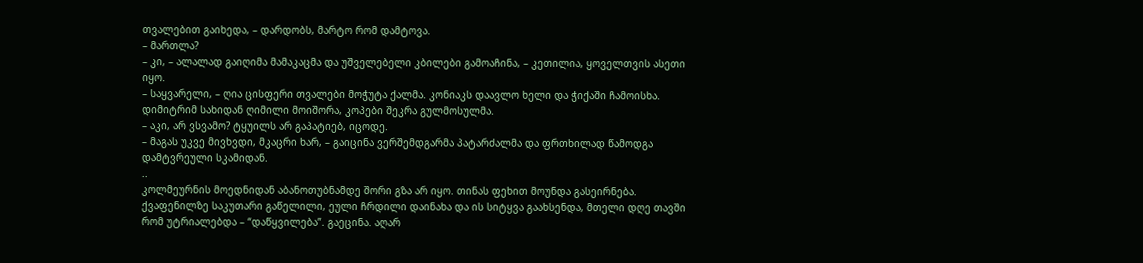თვალებით გაიხედა, – დარდობს, მარტო რომ დამტოვა.
– მართლა?
– კი, – ალალად გაიღიმა მამაკაცმა და უშველებელი კბილები გამოაჩინა, – კეთილია, ყოველთვის ასეთი იყო.
– საყვარელი, – ღია ცისფერი თვალები მოჭუტა ქალმა. კონიაკს დაავლო ხელი და ჭიქაში ჩამოისხა.
დიმიტრიმ სახიდან ღიმილი მოიშორა, კოპები შეკრა გულმოსულმა.
– აკი, არ ვსვამო? ტყუილს არ გაპატიებ, იცოდე.
– მაგას უკვე მივხვდი, მკაცრი ხარ, – გაიცინა ვერშემდგარმა პატარძალმა და ფრთხილად წამოდგა დამტვრეული სკამიდან.
..
კოლმეურნის მოედნიდან აბანოთუბნამდე შორი გზა არ იყო. თინას ფეხით მოუნდა გასეირნება. ქვაფენილზე საკუთარი გაწელილი, ეული ჩრდილი დაინახა და ის სიტყვა გაახსენდა, მთელი დღე თავში რომ უტრიალებდა – “დაწყვილება”. გაეცინა. აღარ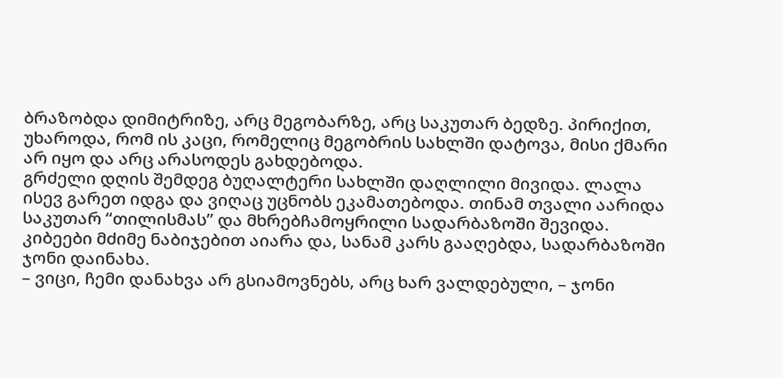ბრაზობდა დიმიტრიზე, არც მეგობარზე, არც საკუთარ ბედზე. პირიქით, უხაროდა, რომ ის კაცი, რომელიც მეგობრის სახლში დატოვა, მისი ქმარი არ იყო და არც არასოდეს გახდებოდა.
გრძელი დღის შემდეგ ბუღალტერი სახლში დაღლილი მივიდა. ლალა ისევ გარეთ იდგა და ვიღაც უცნობს ეკამათებოდა. თინამ თვალი აარიდა საკუთარ “თილისმას” და მხრებჩამოყრილი სადარბაზოში შევიდა. კიბეები მძიმე ნაბიჯებით აიარა და, სანამ კარს გააღებდა, სადარბაზოში ჯონი დაინახა.
– ვიცი, ჩემი დანახვა არ გსიამოვნებს, არც ხარ ვალდებული, – ჯონი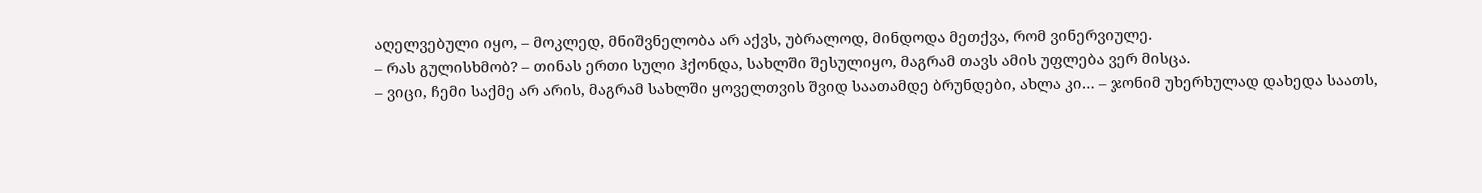აღელვებული იყო, – მოკლედ, მნიშვნელობა არ აქვს, უბრალოდ, მინდოდა მეთქვა, რომ ვინერვიულე.
– რას გულისხმობ? – თინას ერთი სული ჰქონდა, სახლში შესულიყო, მაგრამ თავს ამის უფლება ვერ მისცა.
– ვიცი, ჩემი საქმე არ არის, მაგრამ სახლში ყოველთვის შვიდ საათამდე ბრუნდები, ახლა კი… – ჯონიმ უხერხულად დახედა საათს,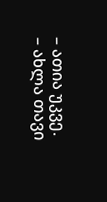– ათია უკვე.
– ახლა თავი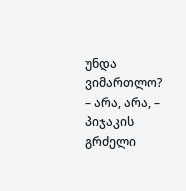უნდა ვიმართლო?
– არა, არა, – პიჯაკის გრძელი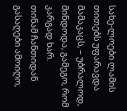სახე-ლოები ლამის თითებს უფარავდა მამაკაცს, – უბრალოდ, მინდოდა, გამეგო, რომ კარგად ხარ.
თინამ ჩანთიდან გასაღები ამოიღო,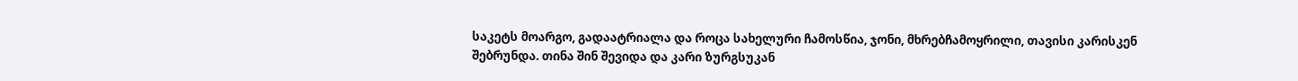საკეტს მოარგო, გადაატრიალა და როცა სახელური ჩამოსწია, ჯონი, მხრებჩამოყრილი, თავისი კარისკენ შებრუნდა. თინა შინ შევიდა და კარი ზურგსუკან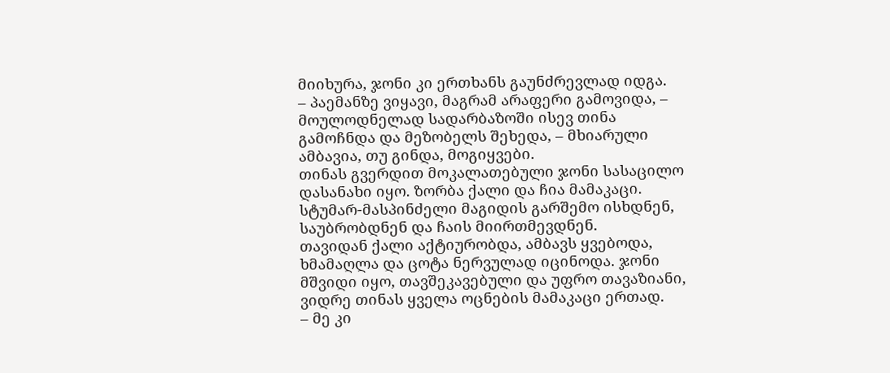მიიხურა, ჯონი კი ერთხანს გაუნძრევლად იდგა.
– პაემანზე ვიყავი, მაგრამ არაფერი გამოვიდა, – მოულოდნელად სადარბაზოში ისევ თინა გამოჩნდა და მეზობელს შეხედა, – მხიარული ამბავია, თუ გინდა, მოგიყვები.
თინას გვერდით მოკალათებული ჯონი სასაცილო დასანახი იყო. ზორბა ქალი და ჩია მამაკაცი. სტუმარ-მასპინძელი მაგიდის გარშემო ისხდნენ, საუბრობდნენ და ჩაის მიირთმევდნენ.
თავიდან ქალი აქტიურობდა, ამბავს ყვებოდა, ხმამაღლა და ცოტა ნერვულად იცინოდა. ჯონი მშვიდი იყო, თავშეკავებული და უფრო თავაზიანი, ვიდრე თინას ყველა ოცნების მამაკაცი ერთად.
– მე კი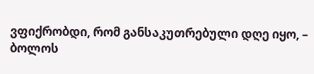ვფიქრობდი, რომ განსაკუთრებული დღე იყო, – ბოლოს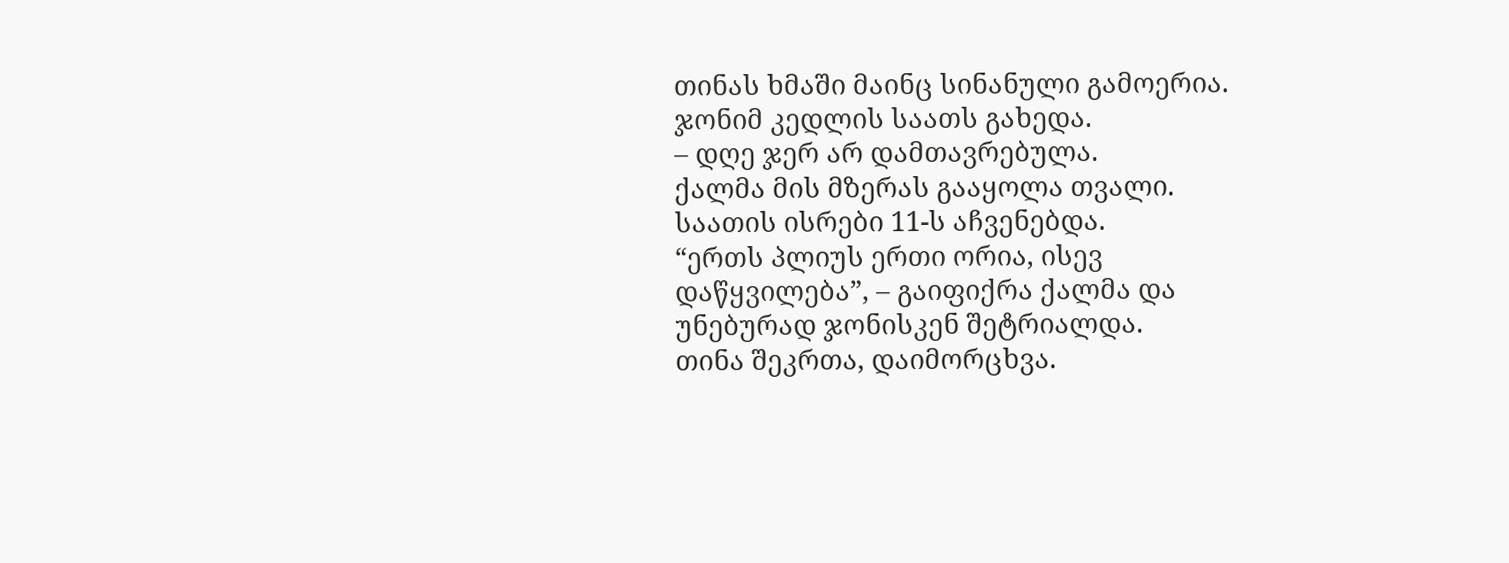თინას ხმაში მაინც სინანული გამოერია.
ჯონიმ კედლის საათს გახედა.
– დღე ჯერ არ დამთავრებულა.
ქალმა მის მზერას გააყოლა თვალი. საათის ისრები 11-ს აჩვენებდა.
“ერთს პლიუს ერთი ორია, ისევ დაწყვილება”, – გაიფიქრა ქალმა და უნებურად ჯონისკენ შეტრიალდა.
თინა შეკრთა, დაიმორცხვა.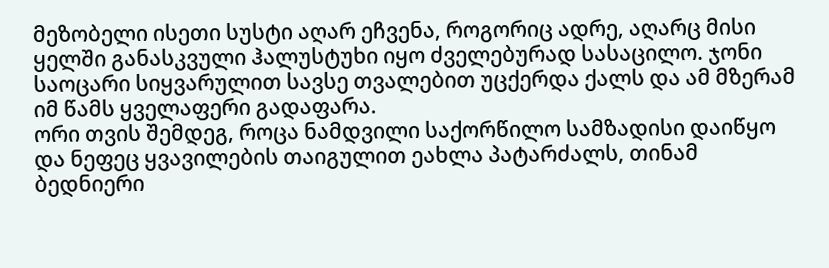მეზობელი ისეთი სუსტი აღარ ეჩვენა, როგორიც ადრე, აღარც მისი ყელში განასკვული ჰალუსტუხი იყო ძველებურად სასაცილო. ჯონი საოცარი სიყვარულით სავსე თვალებით უცქერდა ქალს და ამ მზერამ იმ წამს ყველაფერი გადაფარა.
ორი თვის შემდეგ, როცა ნამდვილი საქორწილო სამზადისი დაიწყო და ნეფეც ყვავილების თაიგულით ეახლა პატარძალს, თინამ ბედნიერი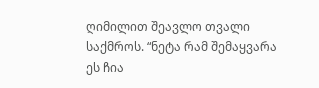ღიმილით შეავლო თვალი საქმროს. “ნეტა რამ შემაყვარა ეს ჩია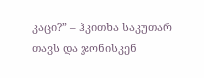კაცი?” – ჰკითხა საკუთარ თავს და ჯონისკენ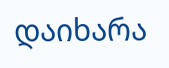დაიხარა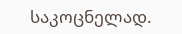საკოცნელად.